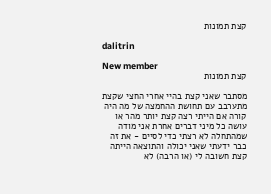קצת תמונות

dalitrin

New member
קצת תמונות

מסתבר שאני קצת בהיי אחרי החצי שקצת מתערבב עם תחושת ההחמצה של מה היה קורה אם הייתי רצה קצת יותר מהר או עושה כל מיני דברים אחרת אני מודה שמהתחלה לא רצתי כדי לסיים - את זה כבר ידעתי שאני יכולה והתוצאה הייתה קצת חשובה לי (או הרבה) לא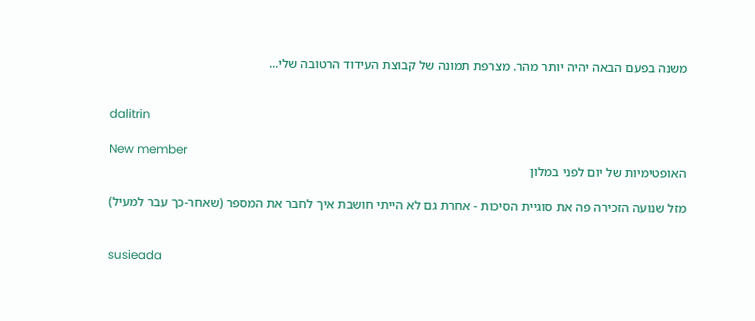משנה בפעם הבאה יהיה יותר מהר. מצרפת תמונה של קבוצת העידוד הרטובה שלי...


dalitrin

New member
האופטימיות של יום לפני במלון

מזל שנועה הזכירה פה את סוגיית הסיכות - אחרת גם לא הייתי חושבת איך לחבר את המספר (שאחר-כך עבר למעיל)


susieada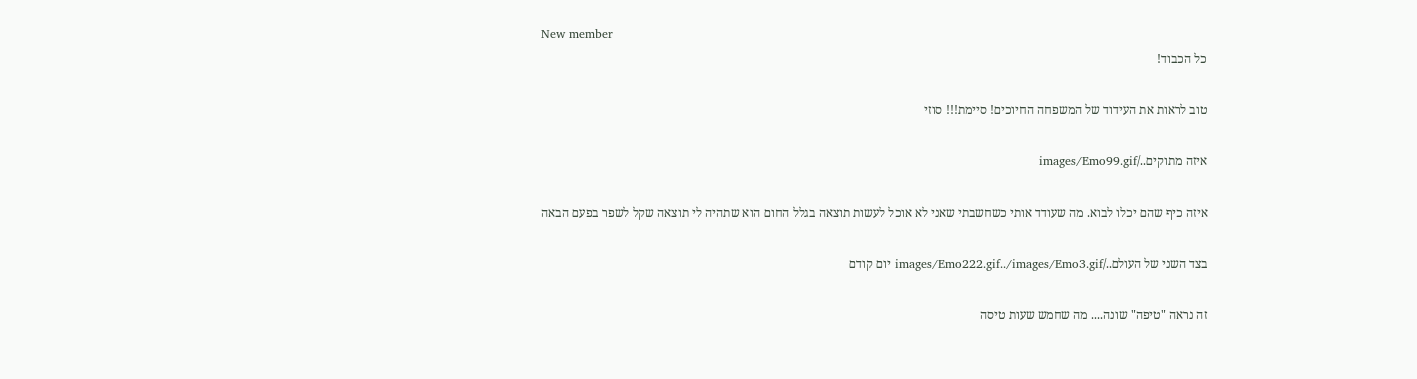New member
כל הכבוד!

טוב לראות את העידוד של המשפחה החיוכים! סיימת!!! סוזי

איזה מתוקים../images/Emo99.gif

איזה כיף שהם יכלו לבוא. מה שעודד אותי כשחשבתי שאני לא אוכל לעשות תוצאה בגלל החום הוא שתהיה לי תוצאה שקל לשפר בפעם הבאה

בצד השני של העולם../images/Emo222.gif../images/Emo3.gif יום קודם

זה נראה "טיפה" שונה.... מה שחמש שעות טיסה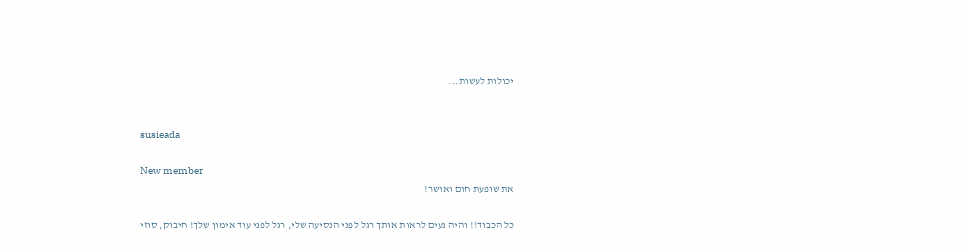יכולות לעשות...


susieada

New member
את שופעת חום ואושר!

כל הכבוד!! והיה נעים לראות אותך רגל לפני הנסיעה שלי, רגל לפני עוד אימון שלך! חיבוק, סוזי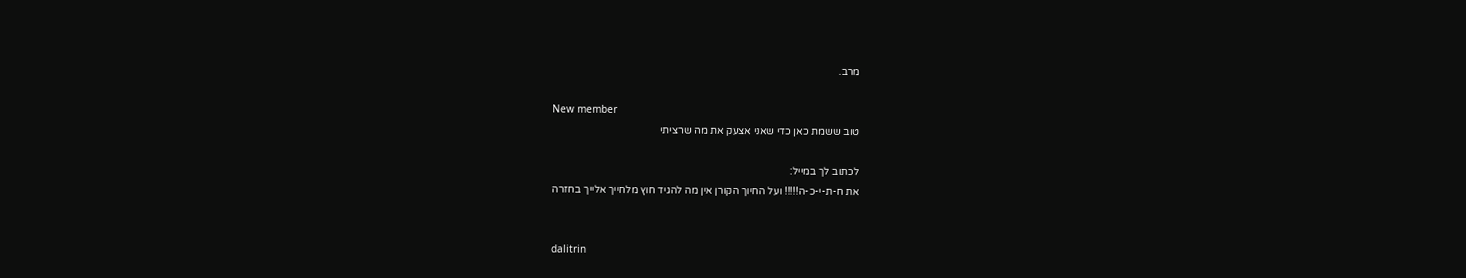מרב.

New member
טוב ששמת כאן כדי שאני אצעק את מה שרציתי

לכתוב לך במייל:
את ח-ת-י-כ-ה!!!!! ועל החיוך הקורן אין מה להגיד חוץ מלחייך אלייך בחזרה


dalitrin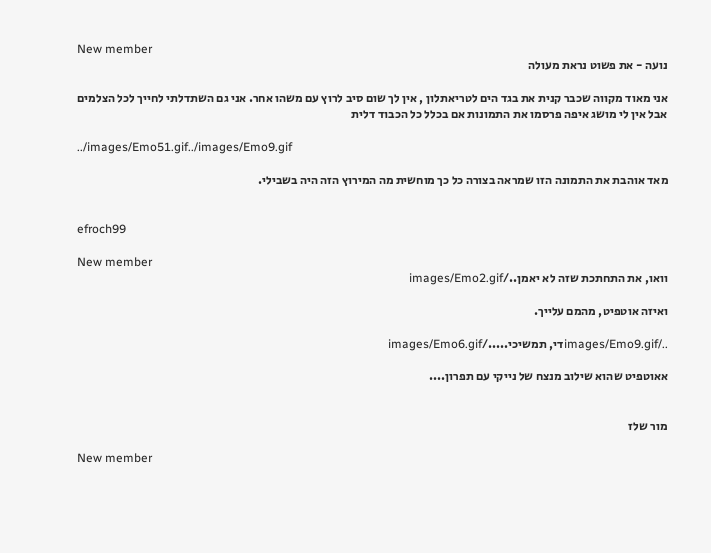New member
נועה - את פשוט נראת מעולה

אני מאוד מקווה שכבר קנית את בגד הים לטריאתלון , אין לך שום סיב לרוץ עם משהו אחר. אני גם השתדלתי לחייך לכל הצלמים אבל אין לי מושג איפה פרסמו את התמונות אם בכלל כל הכבוד דלית

../images/Emo51.gif../images/Emo9.gif

מאד אוהבת את התמונה הזו שמראה בצורה כל כך מוחשית מה המירוץ הזה היה בשבילי.


efroch99

New member
וואו, את התחתכת שזה לא יאמן../images/Emo2.gif

ואיזה אוטפיט, מהמם עלייך.

../images/Emo9.gifדי, תמשיכי...../images/Emo6.gif

אאוטפיט שהוא שילוב מנצח של נייקי עם תפרון....


מור שלז

New member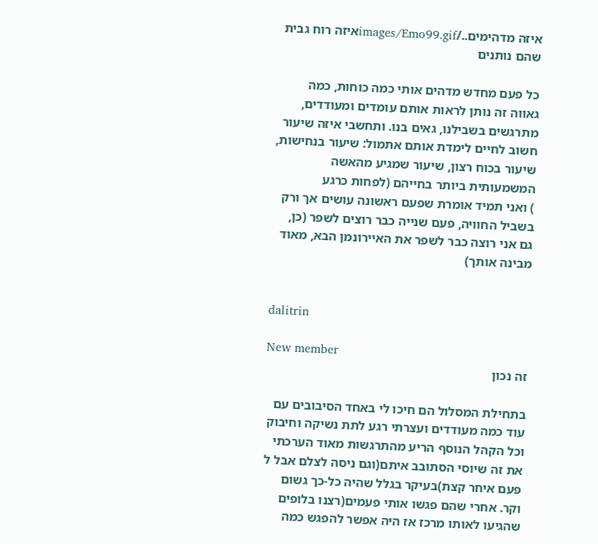איזה מדהימים../images/Emo99.gifאיזה רוח גבית שהם נותנים

כל פעם מחדש מדהים אותי כמה כוחות, כמה גאווה זה נותן לראות אותם עומדים ומעודדים, מתרגשים בשבילנו, גאים בנו. ותחשבי איזה שיעור חשוב לחיים לימדת אותם אתמול: שיעור בנחישות, שיעור בכוח רצון, שיעור שמגיע מהאשה המשמעותית ביותר בחייהם (לפחות כרגע
) ואני תמיד אומרת שפעם ראשונה עושים אך ורק בשביל החוויה, פעם שנייה כבר רוצים לשפר (כן, גם אני רוצה כבר לשפר את האיירונמן הבא, מאוד מבינה אותך)


dalitrin

New member
זה נכון

בתחילת המסלול הם חיכו לי באחד הסיבובים עם עוד כמה מעודדים ועצרתי רגע לתת נשיקה וחיבוק וכל הקהל הנוסף הריע מהתרגשות מאוד הערכתי את זה שיוסי הסתובב איתם(וגם ניסה לצלם אבל ל פעם איחר קצת)בעיקר בגלל שהיה כל-כך גשום וקר. אחרי שהם פגשו אותי פעמים(רצנו בלופים שהגיעו לאותו מרכז אז היה אפשר להפגש כמה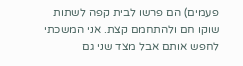פעמים) הם פרשו לבית קפה לשתות שוקו חם ולהתחמם קצת. אני המשכתי לחפש אותם אבל מצד שני גם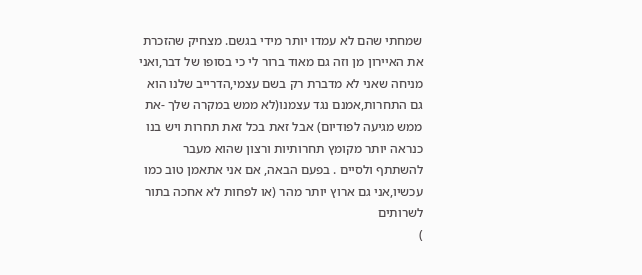שמחתי שהם לא עמדו יותר מידי בגשם. מצחיק שהזכרת את האיירון מן וזה גם מאוד ברור לי כי בסופו של דבר,ואני מניחה שאני לא מדברת רק בשם עצמי,הדרייב שלנו הוא גם התחרות,אמנם נגד עצמנו(לא ממש במקרה שלך -את ממש מגיעה לפודיום) אבל זאת בכל זאת תחרות ויש בנו כנראה יותר מקומץ תחרותיות ורצון שהוא מעבר להשתתף ולסיים . בפעם הבאה, אם אני אתאמן טוב כמו עכשיו,אני גם ארוץ יותר מהר (או לפחות לא אחכה בתור לשרותים
)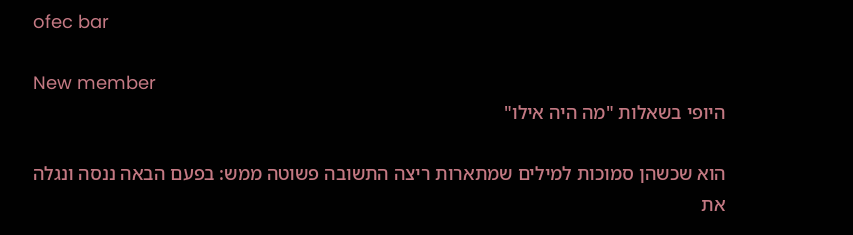ofec bar

New member
היופי בשאלות "מה היה אילו"

הוא שכשהן סמוכות למילים שמתארות ריצה התשובה פשוטה ממש: בפעם הבאה ננסה ונגלה את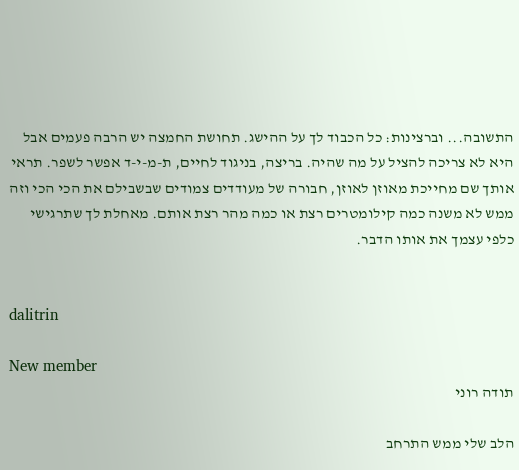התשובה... וברצינות: כל הכבוד לך על ההישג. תחושת החמצה יש הרבה פעמים אבל היא לא צריכה להציל על מה שהיה. בריצה, בניגוד לחיים, ת-מ-י-ד אפשר לשפר. תראי אותך שם מחייכת מאוזן לאוזן, חבורה של מעודדים צמודים שבשבילם את הכי הכי וזה ממש לא משנה כמה קילומטרים רצת או כמה מהר רצת אותם. מאחלת לך שתרגישי כלפי עצמך את אותו הדבר.


dalitrin

New member
תודה רוני

הלב שלי ממש התרחב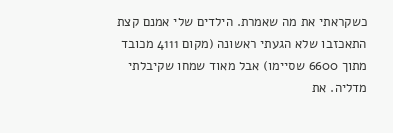כשקראתי את מה שאמרת. הילדים שלי אמנם קצת התאכזבו שלא הגעתי ראשונה (מקום 4111 מכובד מתוך 6600 שסיימו) אבל מאוד שמחו שקיבלתי מדליה. את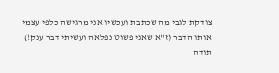צודקת לגבי מה שכתבת ועכשיו אני מרגישה כלפי עצמי אותו הדבר (ז"א שאני פשוט נפלאה ועשיתי דבר ענק!) תודה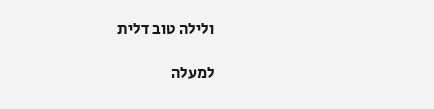ולילה טוב דלית

למעלה